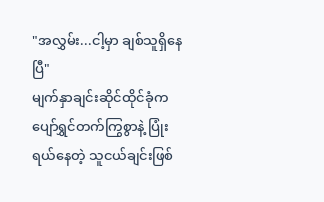"အလွှမ်း...ငါ့မှာ ချစ်သူရှိနေပြီ"
မျက်နှာချင်းဆိုင်ထိုင်ခုံက ပျော်ရွှင်တက်ကြွစွာနဲ့ ပြုံးရယ်နေတဲ့ သူငယ်ချင်းဖြစ်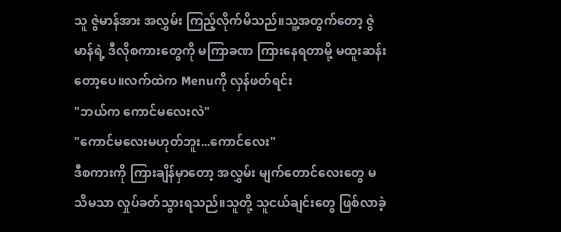သူ ဇွဲမာန်အား အလွှမ်း ကြည့်လိုက်မိသည်။သူ့အတွက်တော့ ဇွဲမာန်ရဲ့ ဒီလိုစကားတွေကို မကြာခဏ ကြားနေရတာမို့ မထူးဆန်းတော့ပေ။လက်ထဲက Menuကို လှန်ဖတ်ရင်း
"ဘယ်က ကောင်မလေးလဲ"
"ကောင်မလေးမဟုတ်ဘူး...ကောင်လေး"
ဒီစကားကို ကြားချိန်မှာတော့ အလွှမ်း မျက်တောင်လေးတွေ မသိမသာ လှုပ်ခတ်သွားရသည်။သူတို့ သူငယ်ချင်းတွေ ဖြစ်လာခဲ့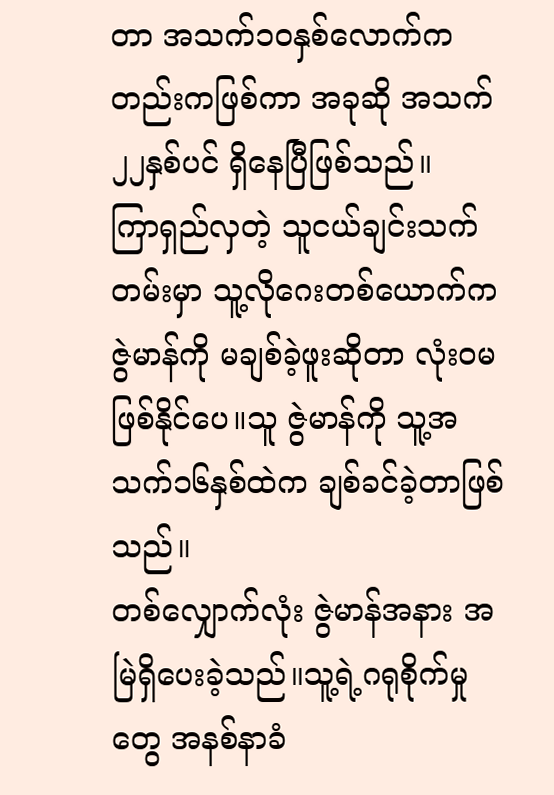တာ အသက်၁၀နှစ်လောက်ကတည်းကဖြစ်ကာ အခုဆို အသက်၂၂နှစ်ပင် ရှိနေပြီဖြစ်သည်။
ကြာရှည်လှတဲ့ သူငယ်ချင်းသက်တမ်းမှာ သူ့လိုဂေးတစ်ယောက်က ဇွဲမာန်ကို မချစ်ခဲ့ဖူးဆိုတာ လုံးဝမဖြစ်နိုင်ပေ။သူ ဇွဲမာန်ကို သူ့အသက်၁၆နှစ်ထဲက ချစ်ခင်ခဲ့တာဖြစ်သည်။
တစ်လျှောက်လုံး ဇွဲမာန်အနား အမြဲရှိပေးခဲ့သည်။သူ့ရဲ့ဂရုစိုက်မှုတွေ အနစ်နာခံ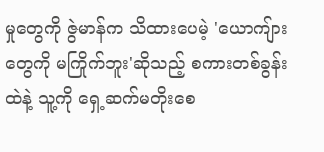မှုတွေကို ဇွဲမာန်က သိထားပေမဲ့ 'ယောကျ်ားတွေကို မကြိုက်ဘူး'ဆိုသည့် စကားတစ်ခွန်းထဲနဲ့ သူ့ကို ရှေ့ဆက်မတိုးစေ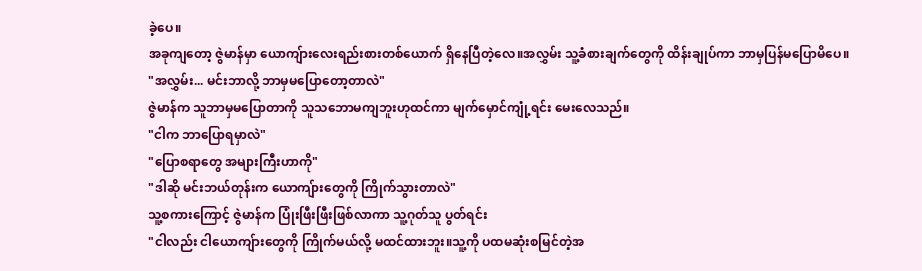ခဲ့ပေ။
အခုကျတော့ ဇွဲမာန်မှာ ယောကျ်ားလေးရည်းစားတစ်ယောက် ရှိနေပြီတဲ့လေ။အလွှမ်း သူ့ခံစားချက်တွေကို ထိန်းချုပ်ကာ ဘာမှပြန်မပြောမိပေ။
"အလွှမ်း... မင်းဘာလို့ ဘာမှမပြောတော့တာလဲ"
ဇွဲမာန်က သူဘာမှမပြောတာကို သူသဘောမကျဘူးဟုထင်ကာ မျက်မှောင်ကျုံ့ရင်း မေးလေသည်။
"ငါက ဘာပြောရမှာလဲ"
"ပြောစရာတွေ အများကြီးဟာကို"
"ဒါဆို မင်းဘယ်တုန်းက ယောကျ်ားတွေကို ကြိုက်သွားတာလဲ"
သူ့စကားကြောင့် ဇွဲမာန်က ပြုံးဖြီးဖြီးဖြစ်လာကာ သူ့ဂုတ်သူ ပွတ်ရင်း
"ငါလည်း ငါယောကျ်ားတွေကို ကြိုက်မယ်လို့ မထင်ထားဘူး။သူ့ကို ပထမဆုံးစမြင်တဲ့အ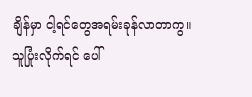ချိန်မှာ ငါ့ရင်တွေအရမ်းခုန်လာတာကွ။သူပြုံးလိုက်ရင် ပေါ်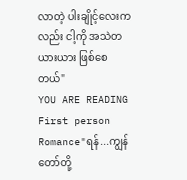လာတဲ့ ပါးချိုင့်လေးကလည်း ငါ့ကို အသဲတယားယား ဖြစ်စေတယ်"
YOU ARE READING
First person
Romance"ရန်...ကျွန်တော်တို့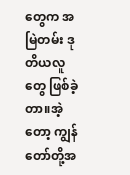တွေက အမြဲတမ်း ဒုတိယလူတွေ ဖြစ်ခဲ့တာ။အဲ့တော့ ကျွန်တော်တို့အ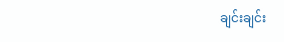ချင်းချင်း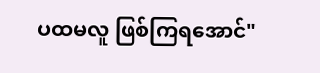ပထမလူ ဖြစ်ကြရအောင်"